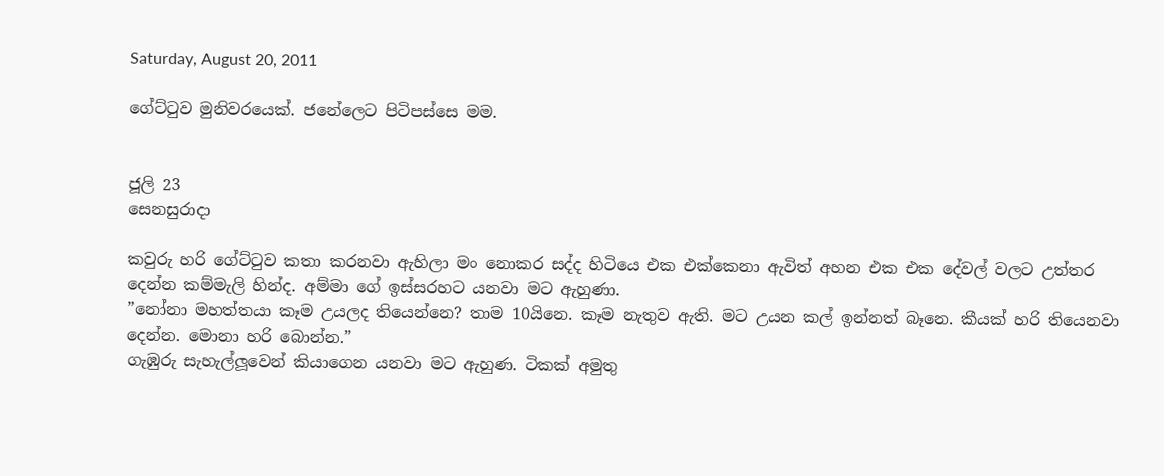Saturday, August 20, 2011

ගේට්ටුව මුනිවරයෙක්. ජනේලෙට පිටිපස්සෙ මම.


ජූලි 23
සෙනසුරාදා

කවුරු හරි ගේට්ටුව කතා කරනවා ඇහිලා මං නොකර සද්ද හිටියෙ එක එක්කෙනා ඇවිත් අහන එක එක දේවල් වලට උත්තර දෙන්න කම්මැලි හින්ද. අම්මා ගේ ඉස්සරහට යනවා මට ඇහුණා.
”නෝනා මහත්තයා කෑම උයලද තියෙන්නෙ? තාම 10යිනෙ. කෑම නැතුව ඇති. මට උයන කල් ඉන්නත් බෑනෙ. කීයක් හරි තියෙනවා දෙන්න. මොනා හරි බොන්න.”
ගැඹුරු සැහැල්ලූවෙන් කියාගෙන යනවා මට ඇහුණ. ටිකක් අමුතු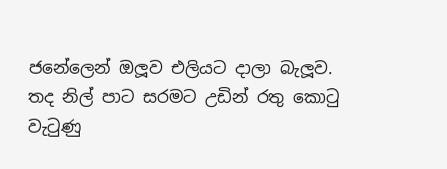ජනේලෙන් ඔලූව එලියට දාලා බැලූව.
තද නිල් පාට සරමට උඩින් රතු කොටු වැටුණු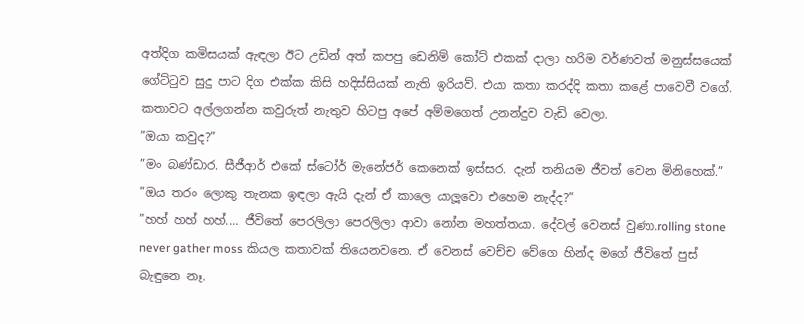අත්දිග කමිසයක් ඇඳලා ඊට උඩින් අත් කපපු ඩෙනිම් කෝට් එකක් දාලා හරිම වර්ණවත් මනුස්සයෙක් ගේට්ටුව සුදු පාට දිග එක්ක කිසි හදිස්සියක් නැති ඉරියව්. එයා කතා කරද්දි කතා කළේ පාවෙවී වගේ.
කතාවට අල්ලගන්න කවුරුත් නැතුව හිටපු අපේ අම්මගෙත් උනන්දුව වැඩි වෙලා.
”ඔයා කවුද?”
”මං බණ්ඩාර. සීජීආර් එකේ ස්ටෝර් මැනේජර් කෙනෙක් ඉස්සර. දැන් තනියම ජීවත් වෙන මිනිහෙක්.”
”ඔය තරං ලොකු තැනක ඉඳලා ඇයි දැන් ඒ කාලෙ යාලූවො එහෙම නැද්ද?”
”හහ් හහ් හහ්.... ජීවිතේ පෙරලිලා පෙරලිලා ආවා නෝන මහත්තයා. දේවල් වෙනස් වුණා.rolling stone never gather moss කියල කතාවක් තියෙනවනෙ. ඒ වෙනස් වෙච්ච වේගෙ හින්ද මගේ ජීවිතේ පුස් බැඳුනෙ නෑ.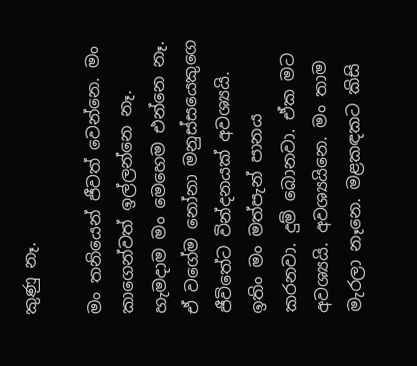කුණු නෑ.

මං තනියෙන් ජීවත් වෙන්නෙ. මං කාගෙන්වත් ඉල්ලන්නෙ නෑ. හැමදාම මං මෙහෙම එන්නෙ නෑ. ඒ වගේම නෝනා මනුස්සයෙකුගෙ ජීවිතේට වින්දනයක් අවශ්‍යයි. ඉතිං මං මත්පැන් පානය කරනවා. දුම් බොනවා. ඒක මට අවශ්‍යයි. අවශ්‍යයිනෙ. මං තාම මැරලා නෑනෙ. මළකඳකට කිසි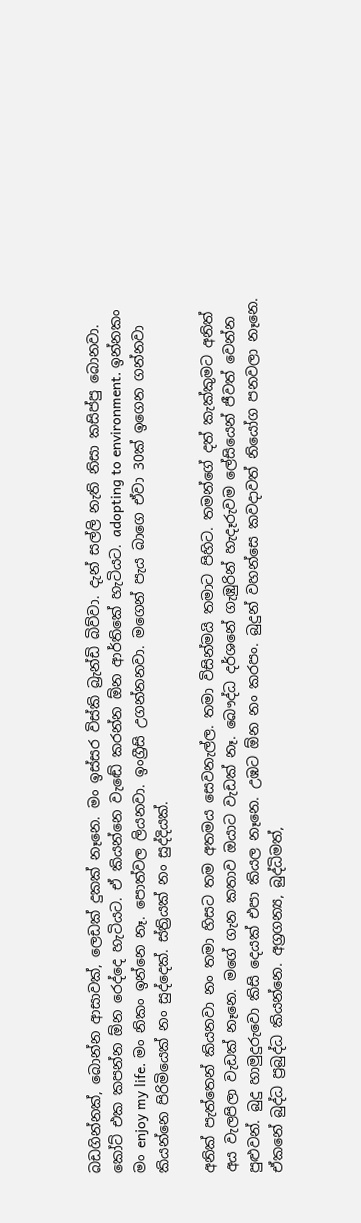බඩගින්නක්, බොන්න ආසාවක්, ලෙඩක් දුකක් නෑනෙ. මං ඉස්සර විස්කි බ්‍රැන්ඩි බිව්වා. දැන් සල්ලි නැති නිසා කසිප්පු බොනවා.
කෝට් එක කපන්න ඕන රෙද්දෙ හැටියට. ඒ කියන්නෙ වැඬේ කරන්න ඕන ආර්තිකේ හැටියට. adopting to environment. ඉන්නකං මං enjoy my life. මං නිකං ඉන්නෙ නෑ. පොත්වල ලියනවා. ඉංග්‍රීසි උගන්නනවා. මගෙන් පැය බාගෙ ඒවා 30ක් ඉගෙන ගන්නවා කියන්නෙ පිරිමියෙක් නං සුද්දෙක්. ස්ත්‍රියක් නං සුද්දියක්.

අනික් පැත්තෙන් කියනවා නං තමා හිසට තම අතමය සෙවනැල්ල. තමා විසින්මයි තමාට පිහිට. තමන්ගේ දත් කැක්කුමට අනිත් අය වැලපිලා වැඩක් නෑනෙ. මගේ ගැන කතාව ඔයාට වැඩක් නෑ. බෞද්ධ දර්ශනේ ගැඹුරින් හැදෑරුවම ලේසියෙන් ජීවත් වෙන්න පුළුවන්. බුදු හාමුදුරුවො කිසි දෙයක් එපා කියල නෑනෙ. උඹට ඕන නං කරපං. බුදුන් වහන්සෙ කවදාවත් නියෝග පනවලා නෑනෙ. ඒකනේ බුද්ධ ප්‍රබුද්ධ කියන්නෙ. අග්‍රගන්‍ය, බුද්ධිමත්,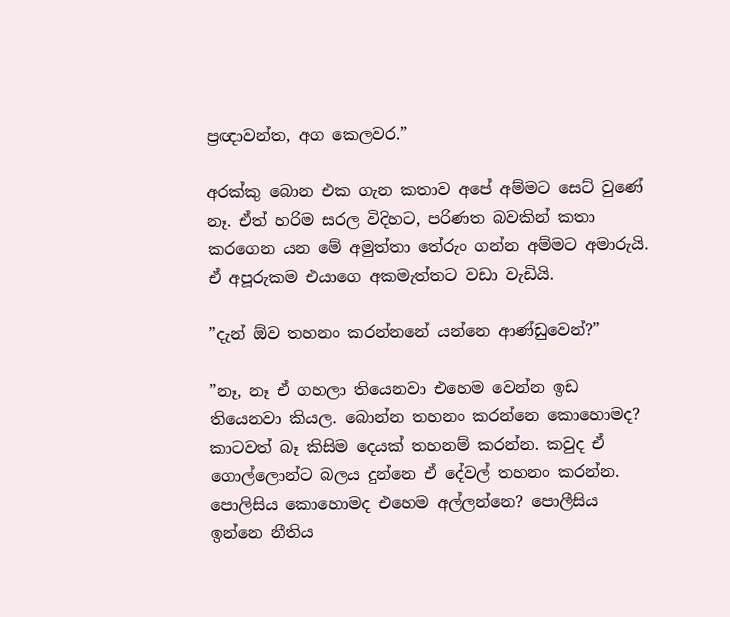ප්‍රඥාවන්ත, අග කෙලවර.”

අරක්කු බොන එක ගැන කතාව අපේ අම්මට සෙට් වුණේ නෑ. ඒත් හරිම සරල විදිහට, පරිණත බවකින් කතා කරගෙන යන මේ අමුත්තා තේරුං ගන්න අම්මට අමාරුයි. ඒ අපූරුකම එයාගෙ අකමැත්තට වඩා වැඩියි.

”දැන් ඕව තහනං කරන්නනේ යන්නෙ ආණ්ඩුවෙන්?”

”නෑ, නෑ ඒ ගහලා තියෙනවා එහෙම වෙන්න ඉඩ තියෙනවා කියල. බොන්න තහනං කරන්නෙ කොහොමද? කාටවත් බෑ කිසිම දෙයක් තහනම් කරන්න. කවුද ඒ ගොල්ලොන්ට බලය දුන්නෙ ඒ දේවල් තහනං කරන්න. පොලිසිය කොහොමද එහෙම අල්ලන්නෙ? පොලීසිය ඉන්නෙ නීතිය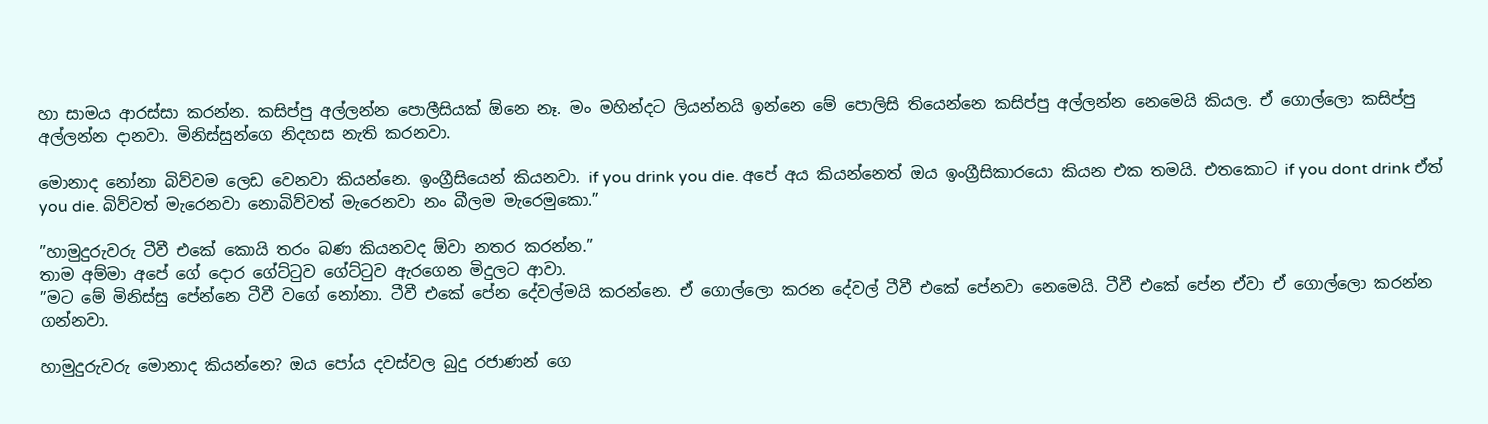හා සාමය ආරස්සා කරන්න. කසිප්පු අල්ලන්න පොලීසියක් ඕනෙ නෑ. මං මහින්දට ලියන්නයි ඉන්නෙ මේ පොලිසි තියෙන්නෙ කසිප්පු අල්ලන්න නෙමෙයි කියල. ඒ ගොල්ලො කසිප්පු අල්ලන්න දානවා. මිනිස්සුන්ගෙ නිදහස නැති කරනවා.

මොනාද නෝනා බිව්වම ලෙඩ වෙනවා කියන්නෙ. ඉංග්‍රීසියෙන් කියනවා. if you drink you die. අපේ අය කියන්නෙත් ඔය ඉංග්‍රීසිකාරයො කියන එක තමයි. එතකොට if you dont drink ඒත් you die. බිව්වත් මැරෙනවා නොබිව්වත් මැරෙනවා නං බීලම මැරෙමුකො.”

”හාමුදුරුවරු ටීවී එකේ කොයි තරං බණ කියනවද ඕවා නතර කරන්න.”
තාම අම්මා අපේ ගේ දොර ගේට්ටුව ගේට්ටුව ඇරගෙන මිදුලට ආවා.
”මට මේ මිනිස්සු පේන්නෙ ටීවී වගේ නෝනා. ටීවී එකේ පේන දේවල්මයි කරන්නෙ. ඒ ගොල්ලො කරන දේවල් ටීවී එකේ පේනවා නෙමෙයි. ටීවී එකේ පේන ඒවා ඒ ගොල්ලො කරන්න ගන්නවා.

හාමුදුරුවරු මොනාද කියන්නෙ? ඔය පෝය දවස්වල බුදු රජාණන් ගෙ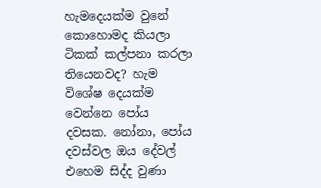හැමදෙයක්ම වුනේ කොහොමද කියලා ටිකක් කල්පනා කරලා තියෙනවද? හැම විශේෂ දෙයක්ම වෙන්නෙ පෝය දවසක. නෝනා, පෝය දවස්වල ඔය දේවල් එහෙම සිද්ද වුණා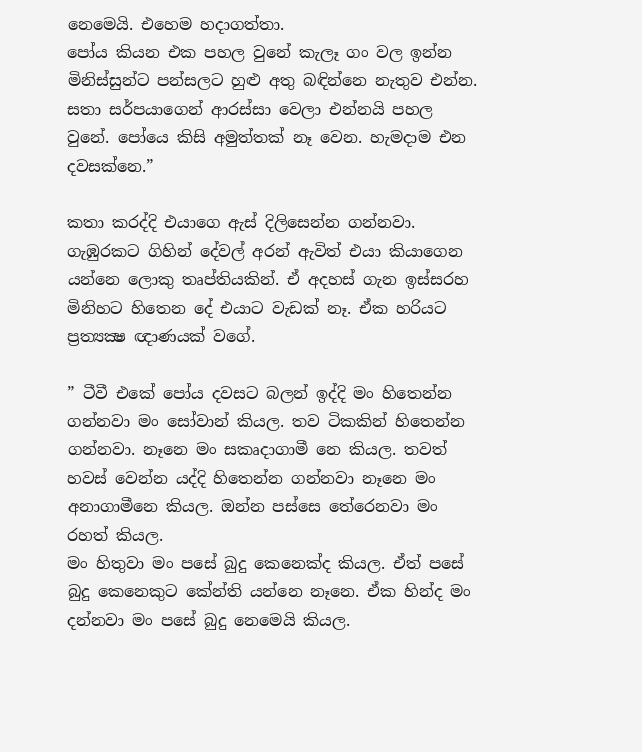නෙමෙයි. එහෙම හදාගත්තා.
පෝය කියන එක පහල වුනේ කැලෑ ගං වල ඉන්න මිනිස්සුන්ට පන්සලට හුළු අතු බඳින්නෙ නැතුව එන්න. සතා සර්පයාගෙන් ආරස්සා වෙලා එන්නයි පහල වුනේ. පෝයෙ කිසි අමුත්තක් නෑ වෙන. හැමදාම එන දවසක්නෙ.”

කතා කරද්දි එයාගෙ ඇස් දිලිසෙන්න ගන්නවා. ගැඹුරකට ගිහින් දේවල් අරන් ඇවිත් එයා කියාගෙන යන්නෙ ලොකු තෘප්තියකින්. ඒ අදහස් ගැන ඉස්සරහ මිනිහට හිතෙන දේ එයාට වැඩක් නෑ. ඒක හරියට ප්‍රත්‍යක්‍ෂ ඥාණයක් වගේ.

” ටීවී එකේ පෝය දවසට බලන් ඉද්දි මං හිතෙන්න ගන්නවා මං සෝවාන් කියල. තව ටිකකින් හිතෙන්න ගන්නවා. නෑනෙ මං සකෘදාගාමී නෙ කියල. තවත් හවස් වෙන්න යද්දි හිතෙන්න ගන්නවා නෑනෙ මං අනාගාමීනෙ කියල. ඔන්න පස්සෙ තේරෙනවා මං රහත් කියල.
මං හිතුවා මං පසේ බුදු කෙනෙක්ද කියල. ඒත් පසේ බුදු කෙනෙකුට කේන්ති යන්නෙ නෑනෙ. ඒක හින්ද මං දන්නවා මං පසේ බුදු නෙමෙයි කියල.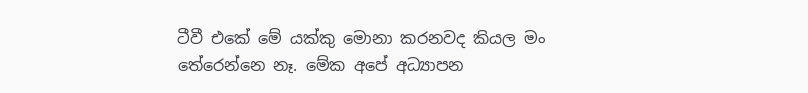ටීවී එකේ මේ යක්කු මොනා කරනවද කියල මං තේරෙන්නෙ නෑ. මේක අපේ අධ්‍යාපන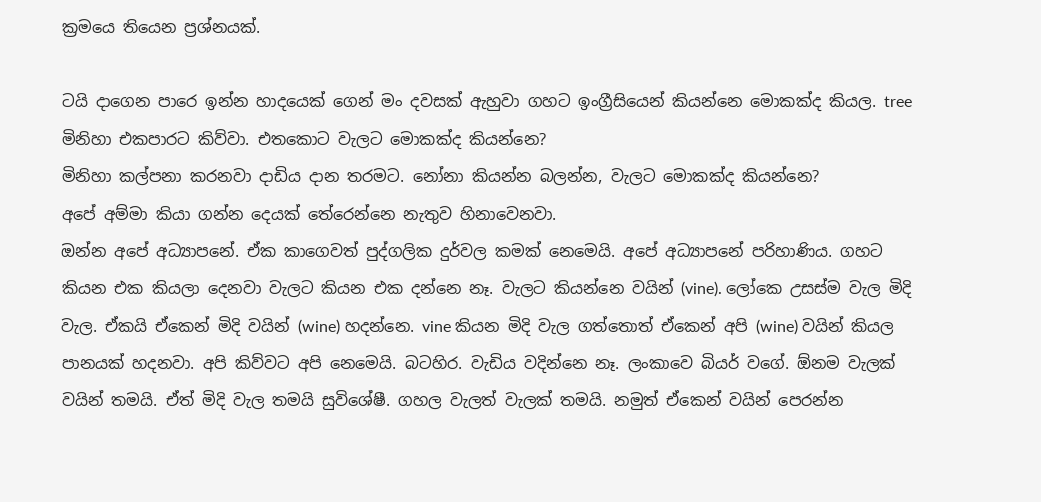ක්‍රමයෙ තියෙන ප්‍රශ්නයක්.

ටයි දාගෙන පාරෙ ඉන්න හාදයෙක් ගෙන් මං දවසක් ඇහුවා ගහට ඉංග්‍රීසියෙන් කියන්නෙ මොකක්ද කියල. tree මිනිහා එකපාරට කිව්වා. එතකොට වැලට මොකක්ද කියන්නෙ?
මිනිහා කල්පනා කරනවා දාඩිය දාන තරමට. නෝනා කියන්න බලන්න, වැලට මොකක්ද කියන්නෙ?
අපේ අම්මා කියා ගන්න දෙයක් තේරෙන්නෙ නැතුව හිනාවෙනවා.
ඔන්න අපේ අධ්‍යාපනේ. ඒක කාගෙවත් පුද්ගලික දුර්වල කමක් නෙමෙයි. අපේ අධ්‍යාපනේ පරිහාණිය. ගහට කියන එක කියලා දෙනවා වැලට කියන එක දන්නෙ නෑ. වැලට කියන්නෙ වයින් (vine). ලෝකෙ උසස්ම වැල මිදි වැල. ඒකයි ඒකෙන් මිදි වයින් (wine) හදන්නෙ. vine කියන මිදි වැල ගත්තොත් ඒකෙන් අපි (wine) වයින් කියල පානයක් හදනවා. අපි කිව්වට අපි නෙමෙයි. බටහිර. වැඩිය වදින්නෙ නෑ. ලංකාවෙ බියර් වගේ. ඕනම වැලක් වයින් තමයි. ඒත් මිදි වැල තමයි සුවිශේෂී. ගහල වැලත් වැලක් තමයි. නමුත් ඒකෙන් වයින් පෙරන්න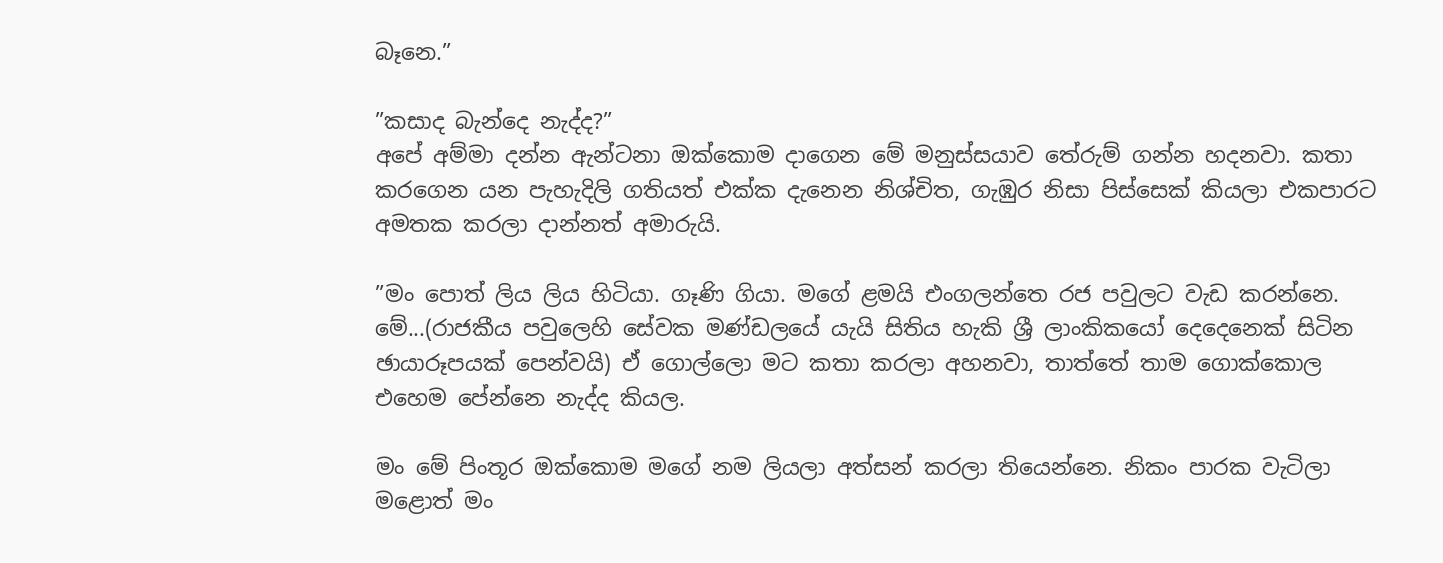බෑනෙ.”

”කසාද බැන්දෙ නැද්ද?”
අපේ අම්මා දන්න ඇන්ටනා ඔක්කොම දාගෙන මේ මනුස්සයාව තේරුම් ගන්න හදනවා. කතා කරගෙන යන පැහැදිලි ගතියත් එක්ක දැනෙන නිශ්චිත, ගැඹුර නිසා පිස්සෙක් කියලා එකපාරට අමතක කරලා දාන්නත් අමාරුයි.

”මං පොත් ලිය ලිය හිටියා. ගෑණි ගියා. මගේ ළමයි එංගලන්තෙ රජ පවුලට වැඩ කරන්නෙ. මේ...(රාජකීය පවුලෙහි සේවක මණ්ඩලයේ යැයි සිතිය හැකි ශ්‍රී ලාංකිකයෝ දෙදෙනෙක් සිටින ඡායාරූපයක් පෙන්වයි) ඒ ගොල්ලො මට කතා කරලා අහනවා, තාත්තේ තාම ගොක්කොල එහෙම පේන්නෙ නැද්ද කියල.

මං මේ පිංතූර ඔක්කොම මගේ නම ලියලා අත්සන් කරලා තියෙන්නෙ. නිකං පාරක වැටිලා මළොත් මං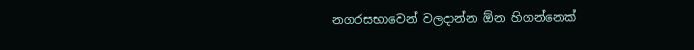නගරසභාවෙන් වලදාන්න ඕන හිගන්නෙක්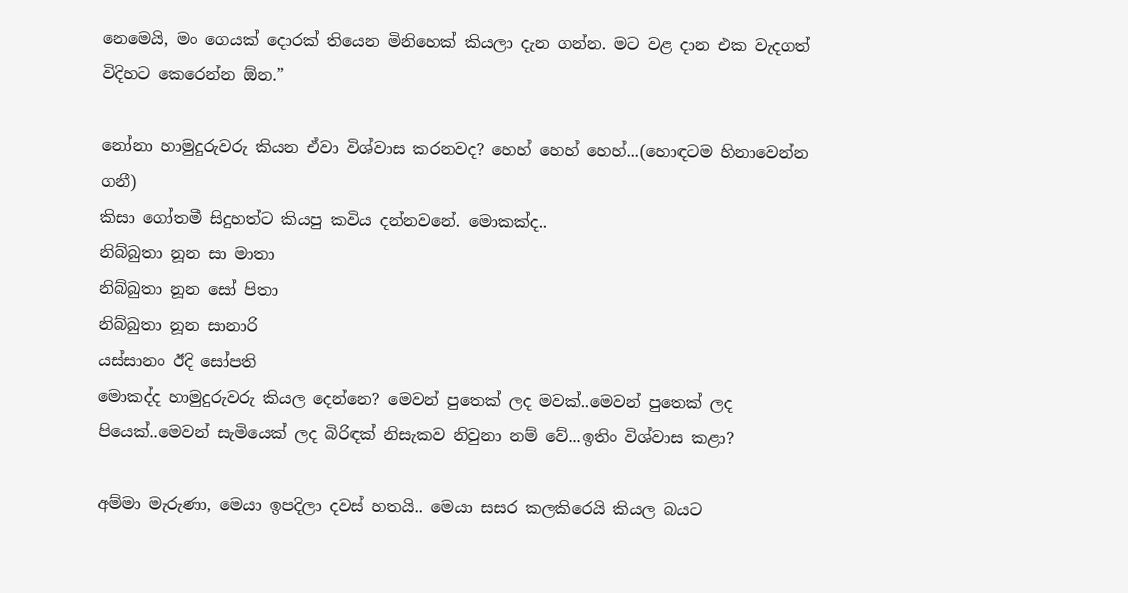නෙමෙයි, මං ගෙයක් දොරක් තියෙන මිනිහෙක් කියලා දැන ගන්න. මට වළ දාන එක වැදගත් විදිහට කෙරෙන්න ඕන.”

නෝනා හාමුදුරුවරු කියන ඒවා විශ්වාස කරනවද? හෙහ් හෙහ් හෙහ්...(හොඳටම හිනාවෙන්න ගනී)
කිසා ගෝතමී සිදුහත්ට කියපු කවිය දන්නවනේ. මොකක්ද..
නිබ්බුතා නූන සා මාතා
නිබ්බුතා නූන සෝ පිතා
නිබ්බුතා නූන සානාරි
යස්සානං ඊදි සෝපති
මොකද්ද හාමුදුරුවරු කියල දෙන්නෙ? මෙවන් පුතෙක් ලද මවක්..මෙවන් පුතෙක් ලද පියෙක්..මෙවන් සැමියෙක් ලද බිරිඳක් නිසැකව නිවුනා නම් වේ...ඉතිං විශ්වාස කළා?

අම්මා මැරුණා, මෙයා ඉපදිලා දවස් හතයි.. මෙයා සසර කලකිරෙයි කියල බයට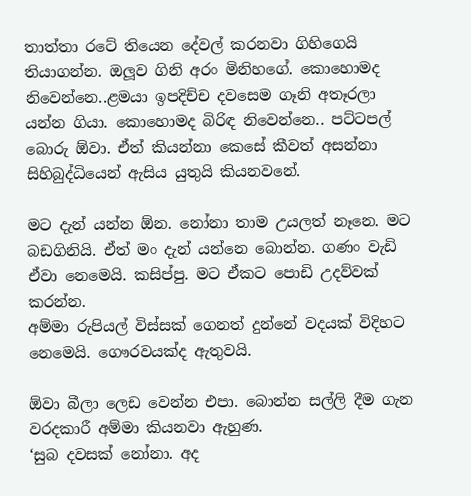තාත්තා රටේ තියෙන දේවල් කරනවා ගිහිගෙයි තියාගන්න. ඔලූව ගිනි අරං මිනිහගේ. කොහොමද නිවෙන්නෙ..ළමයා ඉපදිච්ච දවසෙම ගෑනි අතෑරලා යන්න ගියා. කොහොමද බිරිඳ නිවෙන්නෙ.. පට්ටපල් බොරු ඕවා. ඒත් කියන්නා කෙසේ කීවත් අසන්නා සිහිබුද්ධියෙන් ඇසිය යුතුයි කියනවනේ.

මට දැන් යන්න ඕන. නෝනා තාම උයලත් නෑනෙ. මට බඩගිනියි. ඒත් මං දැන් යන්නෙ බොන්න. ගණං වැඩි ඒවා නෙමෙයි. කසිප්පු. මට ඒකට පොඩි උදව්වක් කරන්න.
අම්මා රුපියල් විස්සක් ගෙනත් දුන්නේ වදයක් විදිහට නෙමෙයි. ගෞරවයක්ද ඇතුවයි.

ඕවා බීලා ලෙඩ වෙන්න එපා. බොන්න සල්ලි දීම ගැන වරදකාරී අම්මා කියනවා ඇහුණ.
‘සුබ දවසක් නෝනා. අද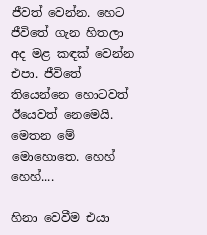ජීවත් වෙන්න. හෙට ජීවිතේ ගැන හිතලා අද මළ කඳක් වෙන්න එපා. ජීවිතේ තියෙන්නෙ හොටවත් ඊයෙවත් නෙමෙයි. මෙතන මේ මොහොතෙ. හෙහ් හෙහ්....

හිනා වෙවීම එයා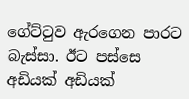ගේට්ටුව ඇරගෙන පාරට බැස්සා. ඊට පස්සෙ අඩියක් අඩියක්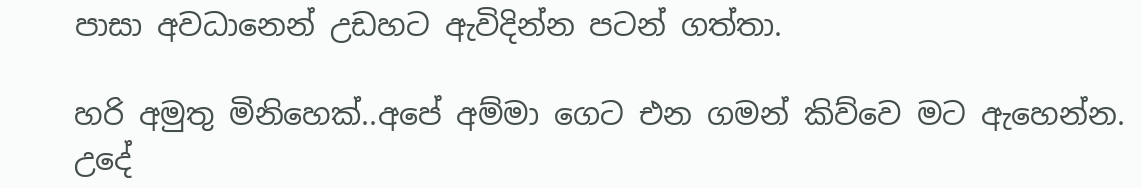පාසා අවධානෙන් උඩහට ඇවිදින්න පටන් ගත්තා.

හරි අමුතු මිනිහෙක්..අපේ අම්මා ගෙට එන ගමන් කිව්වෙ මට ඇහෙන්න.
උදේ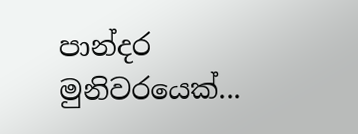පාන්දර මුනිවරයෙක්...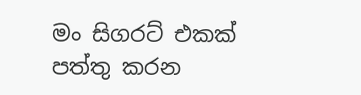මං සිගරට් එකක් පත්තු කරන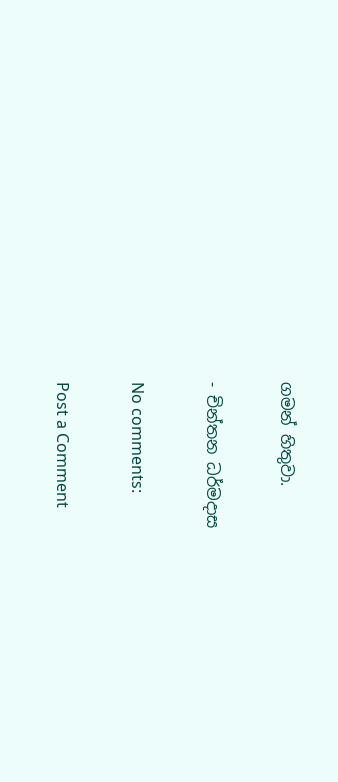ගමන් හිතුවා.

- චින්තන ධර්මදාස

No comments:

Post a Comment